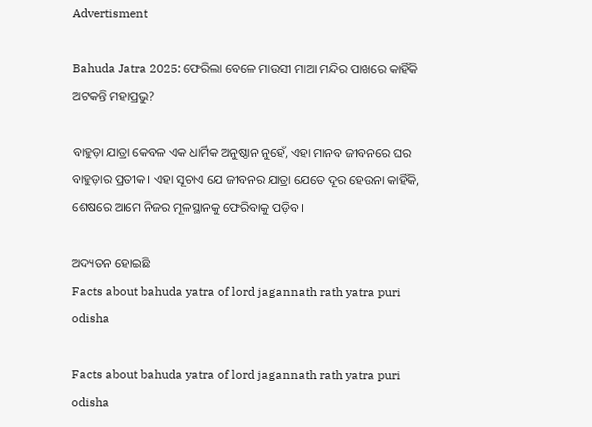Advertisment

Bahuda Jatra 2025: ଫେରିଲା ବେଳେ ମାଉସୀ ମାଆ ମନ୍ଦିର ପାଖରେ କାହିଁକି ଅଟକନ୍ତି ମହାପ୍ରଭୁ?

ବାହୁଡ଼ା ଯାତ୍ରା କେବଳ ଏକ ଧାର୍ମିକ ଅନୁଷ୍ଠାନ ନୁହେଁ, ଏହା ମାନବ ଜୀବନରେ ଘର ବାହୁଡ଼ାର ପ୍ରତୀକ। ଏହା ସୂଚାଏ ଯେ ଜୀବନର ଯାତ୍ରା ଯେତେ ଦୂର ହେଉନା କାହିଁକି, ଶେଷରେ ଆମେ ନିଜର ମୂଳସ୍ଥାନକୁ ଫେରିବାକୁ ପଡ଼ିବ।

ଅଦ୍ୟତନ ହୋଇଛି
Facts about bahuda yatra of lord jagannath rath yatra puri odisha

Facts about bahuda yatra of lord jagannath rath yatra puri odisha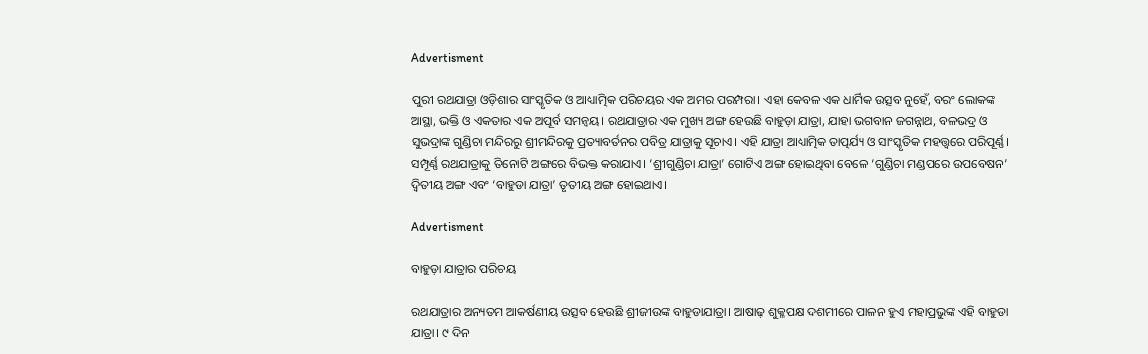Advertisment

ପୁରୀ ରଥଯାତ୍ରା ଓଡ଼ିଶାର ସାଂସ୍କୃତିକ ଓ ଆଧ୍ୟାତ୍ମିକ ପରିଚୟର ଏକ ଅମର ପରମ୍ପରା। ଏହା କେବଳ ଏକ ଧାର୍ମିକ ଉତ୍ସବ ନୁହେଁ, ବରଂ ଲୋକଙ୍କ ଆସ୍ଥା, ଭକ୍ତି ଓ ଏକତାର ଏକ ଅପୂର୍ବ ସମନ୍ୱୟ। ରଥଯାତ୍ରାର ଏକ ମୁଖ୍ୟ ଅଙ୍ଗ ହେଉଛି ବାହୁଡ଼ା ଯାତ୍ରା, ଯାହା ଭଗବାନ ଜଗନ୍ନାଥ, ବଳଭଦ୍ର ଓ ସୁଭଦ୍ରାଙ୍କ ଗୁଣ୍ଡିଚା ମନ୍ଦିରରୁ ଶ୍ରୀମନ୍ଦିରକୁ ପ୍ରତ୍ୟାବର୍ତନର ପବିତ୍ର ଯାତ୍ରାକୁ ସୂଚାଏ। ଏହି ଯାତ୍ରା ଆଧ୍ୟାତ୍ମିକ ତାତ୍ପର୍ଯ୍ୟ ଓ ସାଂସ୍କୃତିକ ମହତ୍ତ୍ୱରେ ପରିପୂର୍ଣ୍ଣ। ସମ୍ପୂର୍ଣ୍ଣ ରଥଯାତ୍ରାକୁ ତିନୋଟି ଅଙ୍ଗରେ ବିଭକ୍ତ କରାଯାଏ। ‘ଶ୍ରୀଗୁଣ୍ଡିଚା ଯାତ୍ରା’ ଗୋଟିଏ ଅଙ୍ଗ ହୋଇଥିବା ବେଳେ ‘ଗୁଣ୍ଡିଚା ମଣ୍ଡପରେ ଉପବେଷନ’ ଦ୍ୱିତୀୟ ଅଙ୍ଗ ଏବଂ ‘ବାହୁଡା ଯାତ୍ରା’ ତୃତୀୟ ଅଙ୍ଗ ହୋଇଥାଏ।

Advertisment

ବାହୁଡ଼ା ଯାତ୍ରାର ପରିଚୟ

ରଥଯାତ୍ରାର ଅନ୍ୟତମ ଆକର୍ଷଣୀୟ ଉତ୍ସବ ହେଉଛି ଶ୍ରୀଜୀଉଙ୍କ ବାହୁଡାଯାତ୍ରା। ଆଷାଢ଼ ଶୁକ୍ଳପକ୍ଷ ଦଶମୀରେ ପାଳନ ହୁଏ ମହାପ୍ରଭୁଙ୍କ ଏହି ବାହୁଡା ଯାତ୍ରା। ୯ ଦିନ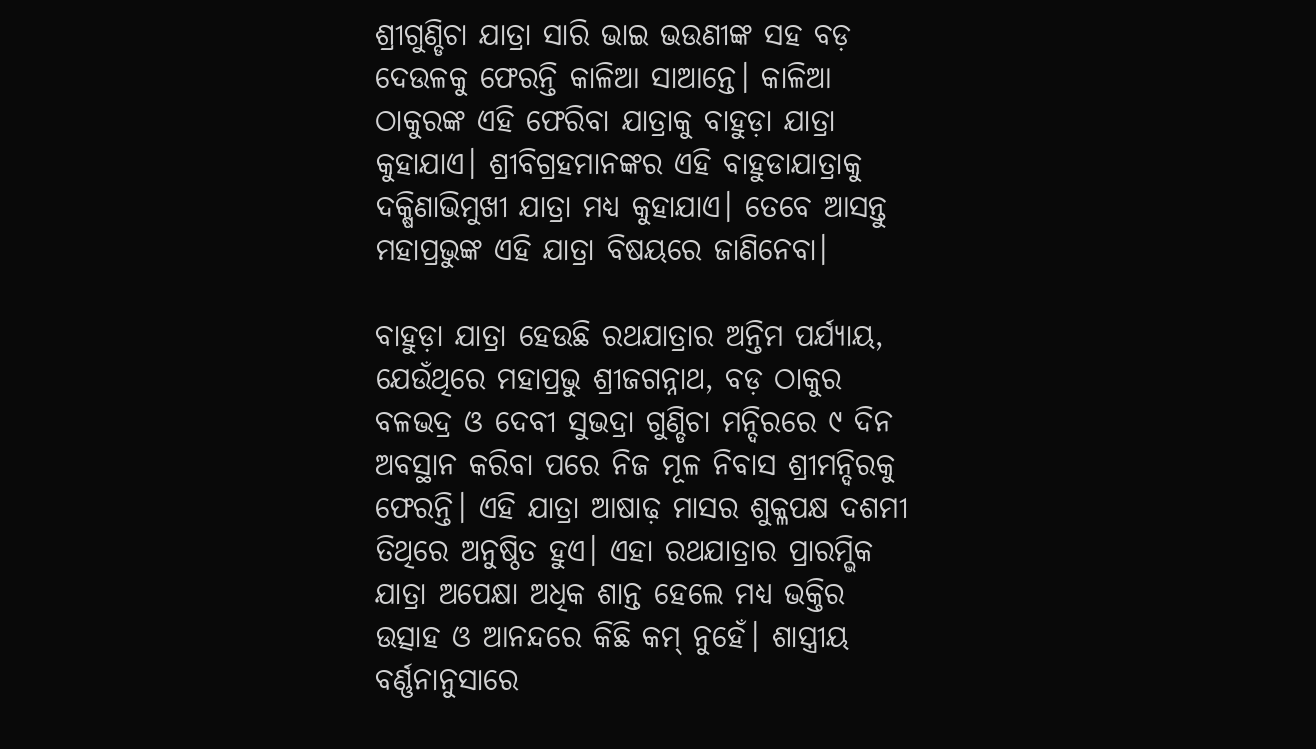ଶ୍ରୀଗୁଣ୍ଡିଚା ଯାତ୍ରା ସାରି ଭାଇ ଭଉଣୀଙ୍କ ସହ ବଡ଼ ଦେଉଳକୁ ଫେରନ୍ତି କାଳିଆ ସାଆନ୍ତେ। କାଳିଆ ଠାକୁରଙ୍କ ଏହି ଫେରିବା ଯାତ୍ରାକୁ ବାହୁଡ଼ା ଯାତ୍ରା କୁହାଯାଏ। ଶ୍ରୀବିଗ୍ରହମାନଙ୍କର ଏହି ବାହୁଡାଯାତ୍ରାକୁ ଦକ୍ଷିଣାଭିମୁଖୀ ଯାତ୍ରା ମଧ୍ୟ କୁହାଯାଏ। ତେବେ ଆସନ୍ତୁ ମହାପ୍ରଭୁଙ୍କ ଏହି ଯାତ୍ରା ବିଷୟରେ ଜାଣିନେବା।

ବାହୁଡ଼ା ଯାତ୍ରା ହେଉଛି ରଥଯାତ୍ରାର ଅନ୍ତିମ ପର୍ଯ୍ୟାୟ, ଯେଉଁଥିରେ ମହାପ୍ରଭୁ ଶ୍ରୀଜଗନ୍ନାଥ, ବଡ଼ ଠାକୁର ବଳଭଦ୍ର ଓ ଦେବୀ ସୁଭଦ୍ରା ଗୁଣ୍ଡିଚା ମନ୍ଦିରରେ ୯ ଦିନ ଅବସ୍ଥାନ କରିବା ପରେ ନିଜ ମୂଳ ନିବାସ ଶ୍ରୀମନ୍ଦିରକୁ ଫେରନ୍ତି। ଏହି ଯାତ୍ରା ଆଷାଢ଼ ମାସର ଶୁକ୍ଳପକ୍ଷ ଦଶମୀ ତିଥିରେ ଅନୁଷ୍ଠିତ ହୁଏ। ଏହା ରଥଯାତ୍ରାର ପ୍ରାରମ୍ଭିକ ଯାତ୍ରା ଅପେକ୍ଷା ଅଧିକ ଶାନ୍ତ ହେଲେ ମଧ୍ୟ ଭକ୍ତିର ଉତ୍ସାହ ଓ ଆନନ୍ଦରେ କିଛି କମ୍ ନୁହେଁ। ଶାସ୍ତ୍ରୀୟ ବର୍ଣ୍ଣନାନୁସାରେ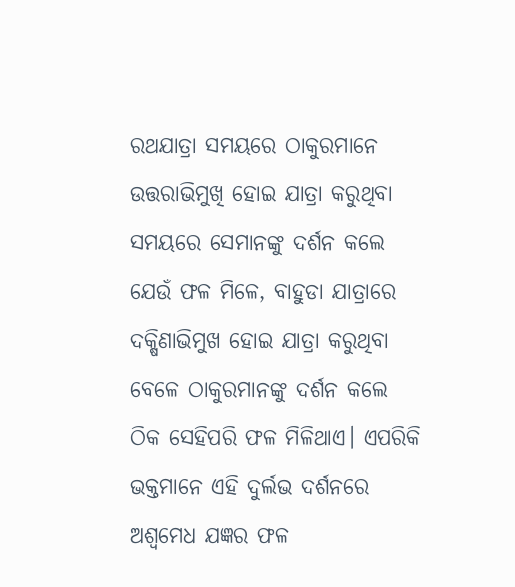ରଥଯାତ୍ରା ସମୟରେ ଠାକୁରମାନେ ଉତ୍ତରାଭିମୁଖି ହୋଇ ଯାତ୍ରା କରୁଥିବା ସମୟରେ ସେମାନଙ୍କୁ ଦର୍ଶନ କଲେ ଯେଉଁ ଫଳ ମିଳେ, ବାହୁଡା ଯାତ୍ରାରେ ଦକ୍ଷିଣାଭିମୁଖ ହୋଇ ଯାତ୍ରା କରୁଥିବା ବେଳେ ଠାକୁରମାନଙ୍କୁ ଦର୍ଶନ କଲେ ଠିକ ସେହିପରି ଫଳ ମିଳିଥାଏ। ଏପରିକି ଭକ୍ତମାନେ ଏହି ଦୁର୍ଲଭ ଦର୍ଶନରେ ଅଶ୍ୱମେଧ ଯଜ୍ଞର ଫଳ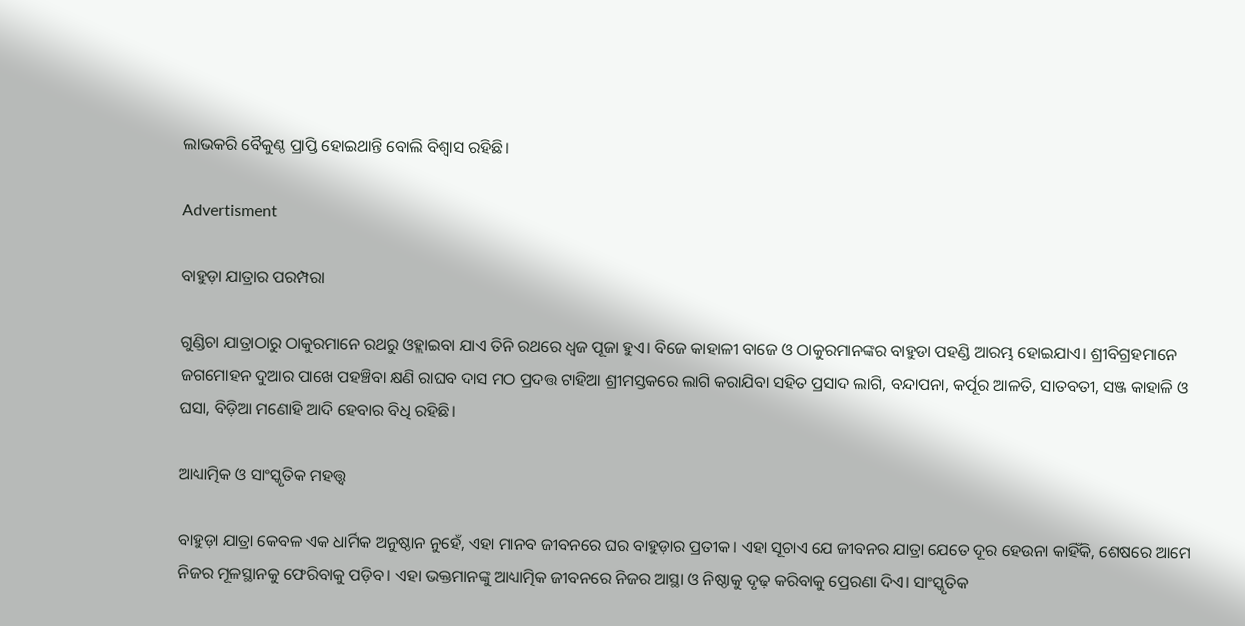ଲାଭକରି ବୈକୁଣ୍ଠ ପ୍ରାପ୍ତି ହୋଇଥାନ୍ତି ବୋଲି ବିଶ୍ୱାସ ରହିଛି।

Advertisment

ବାହୁଡ଼ା ଯାତ୍ରାର ପରମ୍ପରା

ଗୁଣ୍ଡିଚା ଯାତ୍ରାଠାରୁ ଠାକୁରମାନେ ରଥରୁ ଓହ୍ଲାଇବା ଯାଏ ତିନି ରଥରେ ଧ୍ୱଜ ପୂଜା ହୁଏ। ବିଜେ କାହାଳୀ ବାଜେ ଓ ଠାକୁରମାନଙ୍କର ବାହୁଡା ପହଣ୍ଡି ଆରମ୍ଭ ହୋଇଯାଏ। ଶ୍ରୀବିଗ୍ରହମାନେ ଜଗମୋହନ ଦୁଆର ପାଖେ ପହଞ୍ଚିବା କ୍ଷଣି ରାଘବ ଦାସ ମଠ ପ୍ରଦତ୍ତ ଟାହିଆ ଶ୍ରୀମସ୍ତକରେ ଲାଗି କରାଯିବା ସହିତ ପ୍ରସାଦ ଲାଗି, ବନ୍ଦାପନା, କର୍ପୂର ଆଳତି, ସାତବତୀ, ସଞ୍ଜ କାହାଳି ଓ ଘସା, ବିଡ଼ିଆ ମଣୋହି ଆଦି ହେବାର ବିଧି ରହିଛି।

ଆଧ୍ୟାତ୍ମିକ ଓ ସାଂସ୍କୃତିକ ମହତ୍ତ୍ୱ

ବାହୁଡ଼ା ଯାତ୍ରା କେବଳ ଏକ ଧାର୍ମିକ ଅନୁଷ୍ଠାନ ନୁହେଁ, ଏହା ମାନବ ଜୀବନରେ ଘର ବାହୁଡ଼ାର ପ୍ରତୀକ। ଏହା ସୂଚାଏ ଯେ ଜୀବନର ଯାତ୍ରା ଯେତେ ଦୂର ହେଉନା କାହିଁକି, ଶେଷରେ ଆମେ ନିଜର ମୂଳସ୍ଥାନକୁ ଫେରିବାକୁ ପଡ଼ିବ। ଏହା ଭକ୍ତମାନଙ୍କୁ ଆଧ୍ୟାତ୍ମିକ ଜୀବନରେ ନିଜର ଆସ୍ଥା ଓ ନିଷ୍ଠାକୁ ଦୃଢ଼ କରିବାକୁ ପ୍ରେରଣା ଦିଏ। ସାଂସ୍କୃତିକ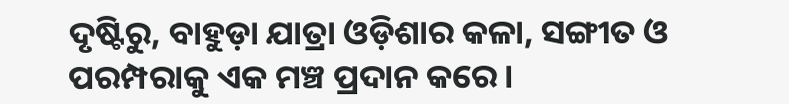ଦୃଷ୍ଟିରୁ, ବାହୁଡ଼ା ଯାତ୍ରା ଓଡ଼ିଶାର କଳା, ସଙ୍ଗୀତ ଓ ପରମ୍ପରାକୁ ଏକ ମଞ୍ଚ ପ୍ରଦାନ କରେ।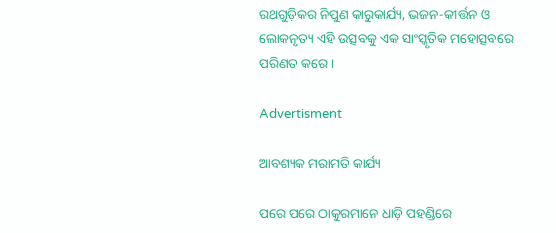ରଥଗୁଡ଼ିକର ନିପୁଣ କାରୁକାର୍ଯ୍ୟ, ଭଜନ-କୀର୍ତ୍ତନ ଓ ଲୋକନୃତ୍ୟ ଏହି ଉତ୍ସବକୁ ଏକ ସାଂସ୍କୃତିକ ମହୋତ୍ସବରେ ପରିଣତ କରେ।

Advertisment

ଆବଶ୍ୟକ ମରାମତି କାର୍ଯ୍ୟ

ପରେ ପରେ ଠାକୁରମାନେ ଧାଡ଼ି ପହଣ୍ଡିରେ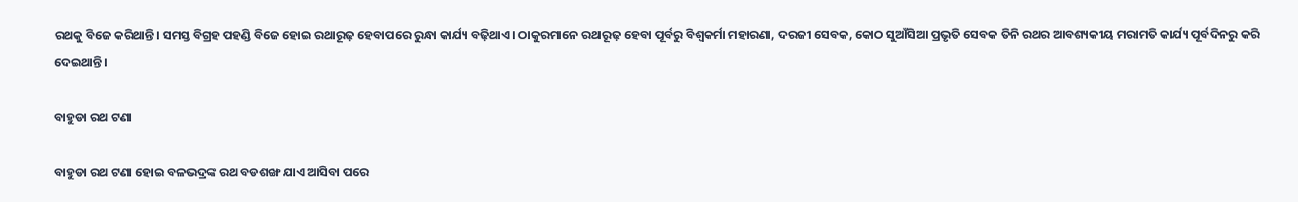ରଥକୁ ବିଜେ କରିଥାନ୍ତି। ସମସ୍ତ ବିଗ୍ରହ ପହଣ୍ଡି ବିଜେ ହୋଇ ରଥାରୂଢ଼ ହେବାପରେ ରୁନ୍ଧା କାର୍ଯ୍ୟ ବଢ଼ିଥାଏ। ଠାକୁରମାନେ ରଥାରୂଢ଼ ହେବା ପୂର୍ବରୁ ବିଶ୍ୱକର୍ମା ମହାରଣା, ଦରଜୀ ସେବକ, କୋଠ ସୁଆଁସିଆ ପ୍ରଭୃତି ସେବକ ତିନି ରଥର ଆବଶ୍ୟକୀୟ ମରାମତି କାର୍ଯ୍ୟ ପୂର୍ବଦିନରୁ କରି ଦେଇଥାନ୍ତି।

ବାହୁଡା ରଥ ଟଣା

ବାହୁଡା ରଥ ଟଣା ହୋଇ ବଳଭଦ୍ରଙ୍କ ରଥ ବଡଶଙ୍ଖ ଯାଏ ଆସିବା ପରେ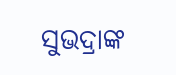ସୁଭଦ୍ରାଙ୍କ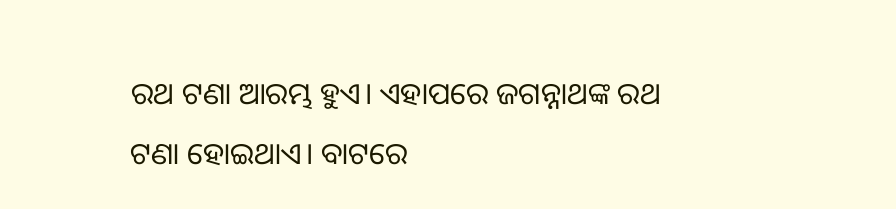ରଥ ଟଣା ଆରମ୍ଭ ହୁଏ। ଏହାପରେ ଜଗନ୍ନାଥଙ୍କ ରଥ ଟଣା ହୋଇଥାଏ। ବାଟରେ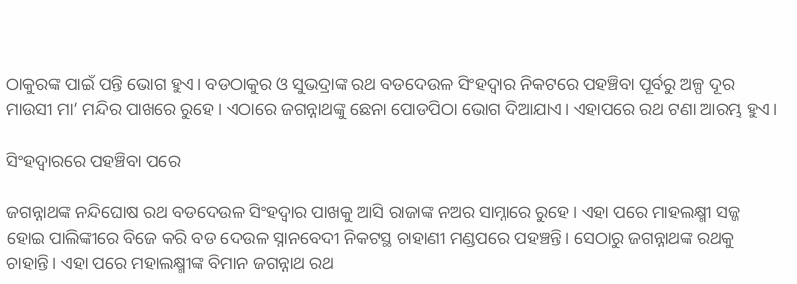ଠାକୁରଙ୍କ ପାଇଁ ପନ୍ତି ଭୋଗ ହୁଏ। ବଡଠାକୁର ଓ ସୁଭଦ୍ରାଙ୍କ ରଥ ବଡଦେଉଳ ସିଂହଦ୍ୱାର ନିକଟରେ ପହଞ୍ଚିବା ପୂର୍ବରୁ ଅଳ୍ପ ଦୂର ମାଉସୀ ମା’ ମନ୍ଦିର ପାଖରେ ରୁହେ। ଏଠାରେ ଜଗନ୍ନାଥଙ୍କୁ ଛେନା ପୋଡପିଠା ଭୋଗ ଦିଆଯାଏ। ଏହାପରେ ରଥ ଟଣା ଆରମ୍ଭ ହୁଏ।

ସିଂହଦ୍ୱାରରେ ପହଞ୍ଚିବା ପରେ

ଜଗନ୍ନାଥଙ୍କ ନନ୍ଦିଘୋଷ ରଥ ବଡଦେଉଳ ସିଂହଦ୍ୱାର ପାଖକୁ ଆସି ରାଜାଙ୍କ ନଅର ସାମ୍ନାରେ ରୁହେ। ଏହା ପରେ ମାହଲକ୍ଷ୍ମୀ ସଜ୍ଜ ହୋଇ ପାଲିଙ୍କୀରେ ବିଜେ କରି ବଡ ଦେଉଳ ସ୍ନାନବେଦୀ ନିକଟସ୍ଥ ଚାହାଣୀ ମଣ୍ଡପରେ ପହଞ୍ଚନ୍ତି। ସେଠାରୁ ଜଗନ୍ନାଥଙ୍କ ରଥକୁ ଚାହାନ୍ତି। ଏହା ପରେ ମହାଲକ୍ଷ୍ମୀଙ୍କ ବିମାନ ଜଗନ୍ନାଥ ରଥ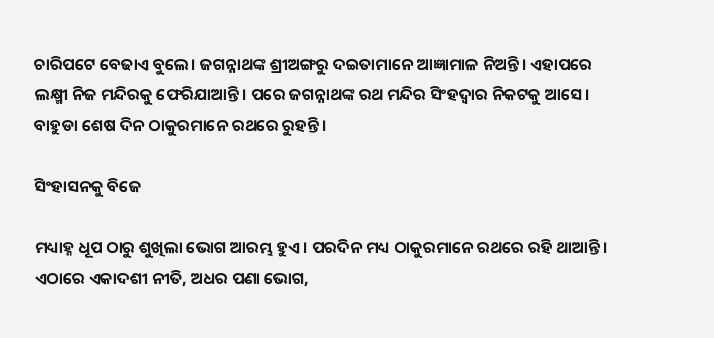ଚାରିପଟେ ବେଢାଏ ବୁଲେ। ଜଗନ୍ନାଥଙ୍କ ଶ୍ରୀଅଙ୍ଗରୁ ଦଇତାମାନେ ଆଜ୍ଞାମାଳ ନିଅନ୍ତି। ଏହାପରେ ଲକ୍ଷ୍ମୀ ନିଜ ମନ୍ଦିରକୁ ଫେରିଯାଆନ୍ତି। ପରେ ଜଗନ୍ନାଥଙ୍କ ରଥ ମନ୍ଦିର ସିଂହଦ୍ୱାର ନିକଟକୁ ଆସେ। ବାହୁଡା ଶେଷ ଦିନ ଠାକୁରମାନେ ରଥରେ ରୁହନ୍ତି।

ସିଂହାସନକୁ ବିଜେ

ମଧ୍ୟାହ୍ନ ଧୂପ ଠାରୁ ଶୁଖିଲା ଭୋଗ ଆରମ୍ଭ ହୁଏ। ପରଦିନ ମଧ୍ୟ ଠାକୁରମାନେ ରଥରେ ରହି ଥାଆନ୍ତି। ଏଠାରେ ଏକାଦଶୀ ନୀତି, ଅଧର ପଣା ଭୋଗ,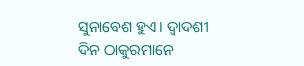ସୁନାବେଶ ହୁଏ। ଦ୍ୱାଦଶୀ ଦିନ ଠାକୁରମାନେ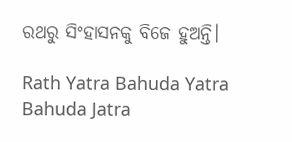ରଥରୁ ସିଂହାସନକୁ ବିଜେ ହୁଅନ୍ତି।

Rath Yatra Bahuda Yatra Bahuda Jatra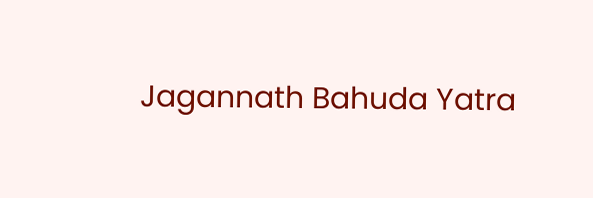Jagannath Bahuda Yatra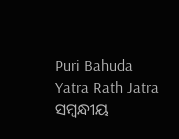Puri Bahuda Yatra Rath Jatra
ସମ୍ବନ୍ଧୀୟ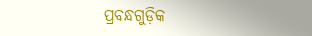ପ୍ରବନ୍ଧଗୁଡ଼ିକ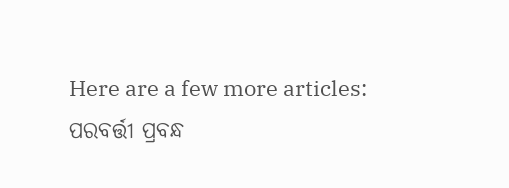Here are a few more articles:
ପରବର୍ତ୍ତୀ ପ୍ରବନ୍ଧ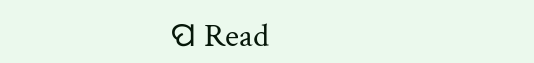ପ Read